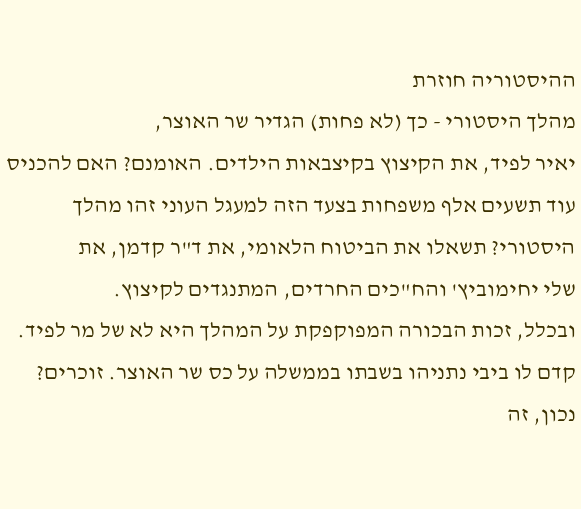ההיסטוריה חוזרת
מהלך היסטורי - כך (לא פחות) הגדיר שר האוצר,
יאיר לפיד, את הקיצוץ בקיצבאות הילדים. האומנם? האם להכניס עוד תשעים אלף משפחות בצעד הזה למעגל העוני זהו מהלך היסטורי? תשאלו את הביטוח הלאומי, את ד"ר קדמן, את
שלי יחימוביץ' והח"כים החרדים, המתנגדים לקיצוץ.
ובכלל, זכות הבכורה המפוקפקת על המהלך היא לא של מר לפיד. קדם לו ביבי נתניהו בשבתו בממשלה על כס שר האוצר. זוכרים? נכון, זה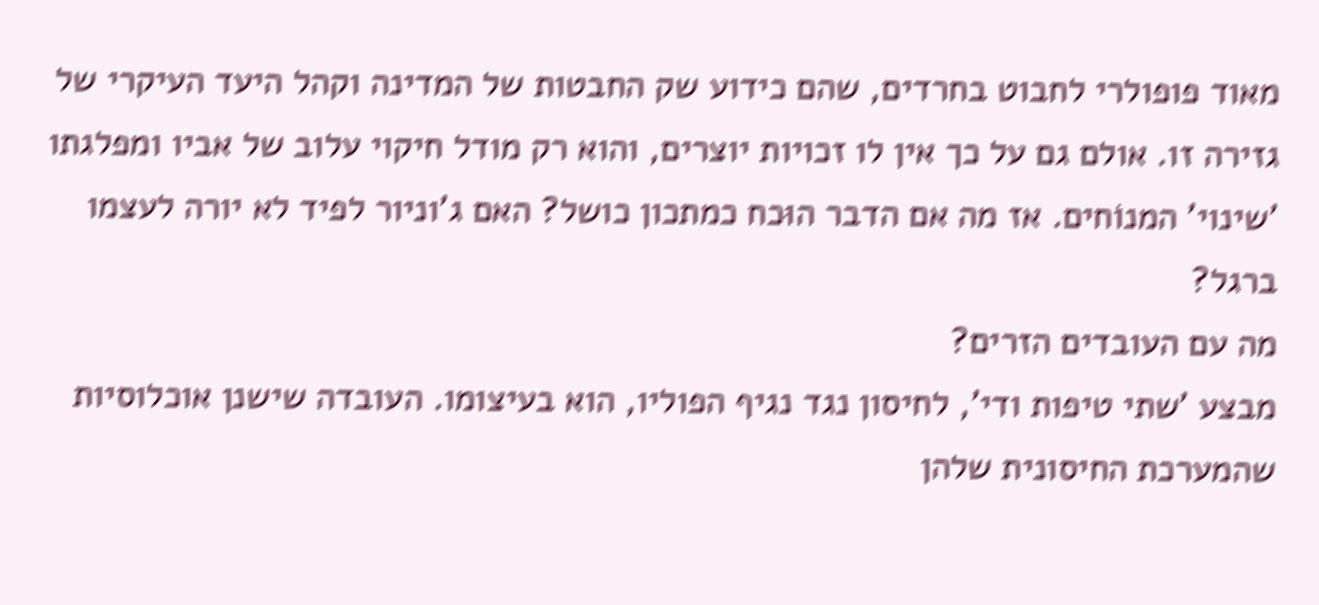מאוד פופולרי לחבוט בחרדים, שהם כידוע שק החבטות של המדינה וקהל היעד העיקרי של גזירה זו. אולם גם על כך אין לו זכויות יוצרים, והוא רק מודל חיקוי עלוב של אביו ומפלגתו 'שינוי' המנוֹחים. אז מה אם הדבר הוּכח כמתכון כושל? האם ג'וניור לפיד לא יורה לעצמו ברגל?
מה עם העובדים הזרים?
מבצע 'שתי טיפות ודי', לחיסון נגד נגיף הפוליו, הוא בעיצומו. העובדה שישנן אוכלוסיות שהמערכת החיסונית שלהן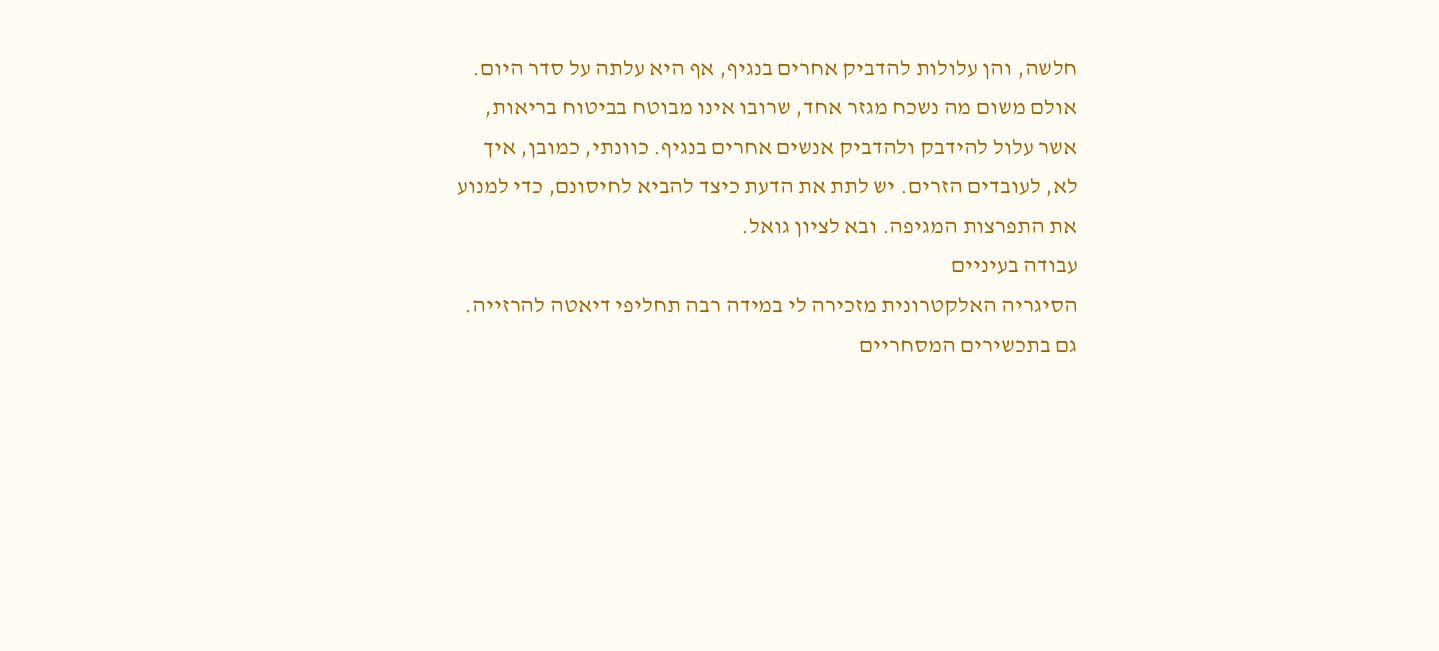חלשה, והן עלולות להדביק אחרים בנגיף, אף היא עלתה על סדר היום. אולם משום מה נשכח מגזר אחד, שרובו אינו מבוטח בביטוח בריאות, אשר עלול להידבק ולהדביק אנשים אחרים בנגיף. כוונתי, כמובן, איך לא, לעובדים הזרים. יש לתת את הדעת כיצד להביא לחיסונם, כדי למנוע את התפרצות המגיפה. ובא לציון גואל.
עבודה בעיניים
הסיגריה האלקטרונית מזכירה לי במידה רבה תחליפי דיאטה להרזייה. גם בתכשירים המסחריים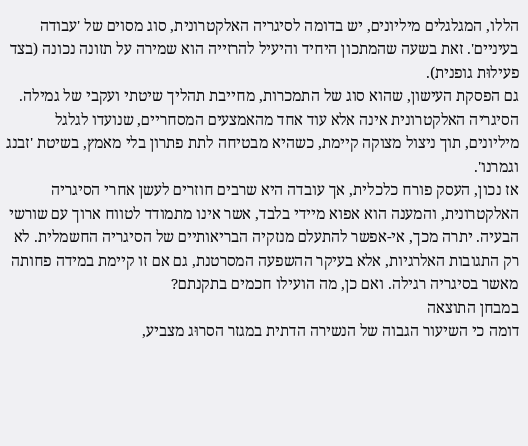הללו, המגלגלים מיליונים, יש בדומה לסיגריה האלקטרונית, סוג מסוים של 'עבודה בעיניים'. זאת בשעה שהמתכון היחיד והיעיל להרזייה הוא שמירה על תזונה נכונה (בצד פעילוּת גופנית).
גם הפסקת העישון, שהוא סוג של התמכרות, מחייבת תהליך שיטתי ועקבי של גמילה. הסיגריה האלקטרונית אינה אלא עוד אחד מהאמצעים המסחריים, שנועדו לגלגל מיליונים, תוך ניצול מצוקה קיימת, כשהיא מבטיחה לתת פתרון בלי מאמץ, בשיטת 'זבנג וגמרנו'.
אז נכון, העסק פורח כלכלית, אך עובדה היא שרבים חוזרים לעשן אחרי הסיגריה האלקטרונית, והמענה הוא אפוא מיידי בלבד, אשר אינו מתמודד לטווח ארוך עם שורשי הבעיה. יתרה מכך, אי-אפשר להתעלם מנזקיה הבריאותיים של הסיגריה החשמלית. לא רק התגובות האלרגיות, אלא בעיקר ההשפעה המסרטנת, גם אם זו קיימת במידה פחותה מאשר בסיגריה רגילה. ואם כן, מה הועילו חכמים בתקנתם?
במבחן התוצאה
דומה כי השיעור הגבוה של הנשירה הדתית במגזר הסרוּג מצביע,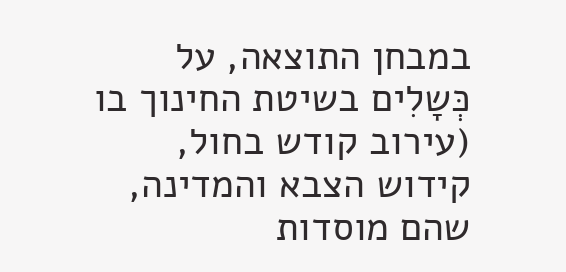במבחן התוצאה, על כְּשָלִים בשיטת החינוך בו (עירוב קודש בחול, קידוש הצבא והמדינה, שהם מוסדות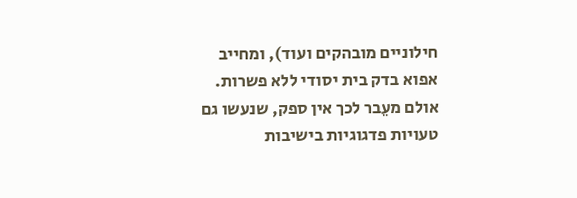חילוניים מובהקים ועוד), ומחייב אפוא בדק בית יסודי ללא פשרות.
אולם מעֵבר לכך אין ספק, שנעשו גם טעויות פדגוגיות בישיבות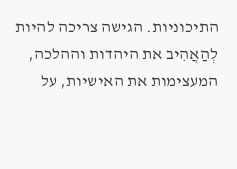התיכוניות. הגישה צריכה להיות לְהַאֲהִיב את היהדות וההלכה, המעצימות את האישיות, על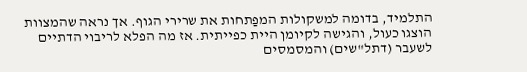התלמיד, בדומה למשקולות המפַתחות את שרירי הגוף. אך נראה שהמצוות הוצגו כעול, והגישה לקיומן היית כפייתית. אז מה הפלא לריבוי הדתיים לשעבר (דתל"שים) והמסמסים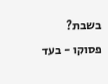בשבת?
פסוקו - בעד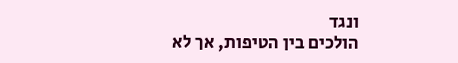ונגד
הולכים בין הטיפות, אך לא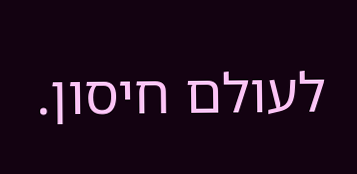לעולם חיסון.